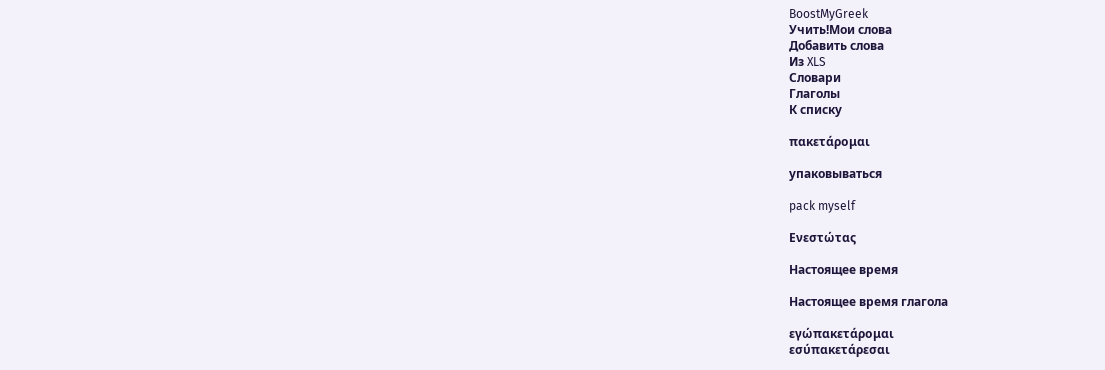BoostMyGreek
Учить!Мои слова
Добавить слова
Из XLS
Словари
Глаголы
К списку

πακετάρομαι

упаковываться

pack myself

Ενεστώτας

Настоящее время

Настоящее время глагола

εγώπακετάρομαι
εσύπακετάρεσαι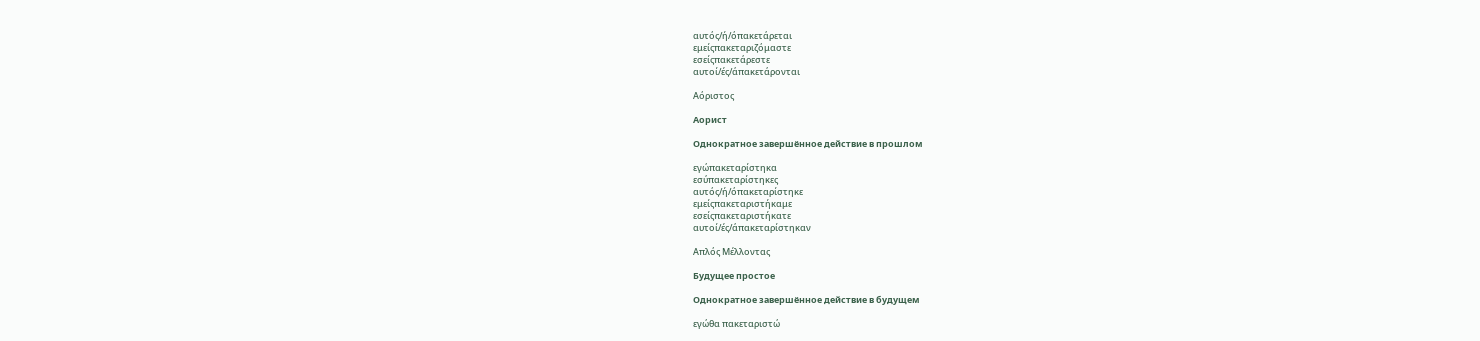αυτός/ή/όπακετάρεται
εμείςπακεταριζόμαστε
εσείςπακετάρεστε
αυτοί/ές/άπακετάρονται

Αόριστος

Аорист

Однократное завершённое действие в прошлом

εγώπακεταρίστηκα
εσύπακεταρίστηκες
αυτός/ή/όπακεταρίστηκε
εμείςπακεταριστήκαμε
εσείςπακεταριστήκατε
αυτοί/ές/άπακεταρίστηκαν

Απλός Μέλλοντας

Будущее простое

Однократное завершённое действие в будущем

εγώθα πακεταριστώ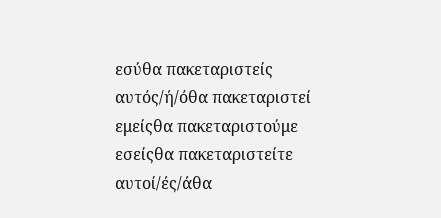εσύθα πακεταριστείς
αυτός/ή/όθα πακεταριστεί
εμείςθα πακεταριστούμε
εσείςθα πακεταριστείτε
αυτοί/ές/άθα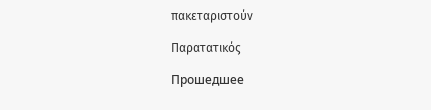πακεταριστούν

Παρατατικός

Прошедшее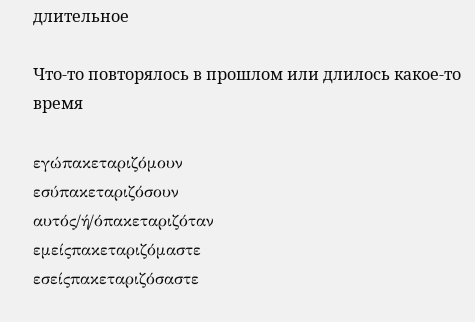длительное

Что-то повторялось в прошлом или длилось какое-то время

εγώπακεταριζόμουν
εσύπακεταριζόσουν
αυτός/ή/όπακεταριζόταν
εμείςπακεταριζόμαστε
εσείςπακεταριζόσαστε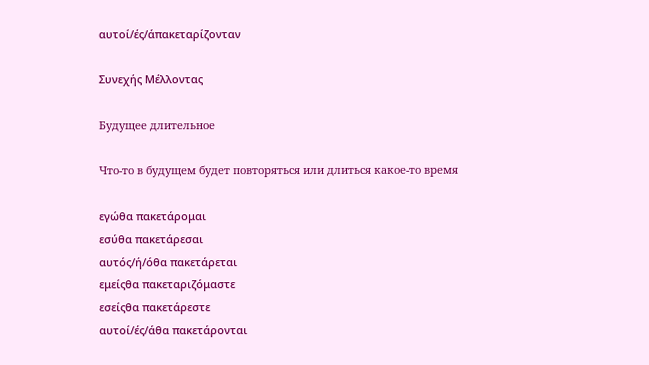αυτοί/ές/άπακεταρίζονταν

Συνεχής Μέλλοντας

Будущее длительное

Что-то в будущем будет повторяться или длиться какое-то время

εγώθα πακετάρομαι
εσύθα πακετάρεσαι
αυτός/ή/όθα πακετάρεται
εμείςθα πακεταριζόμαστε
εσείςθα πακετάρεστε
αυτοί/ές/άθα πακετάρονται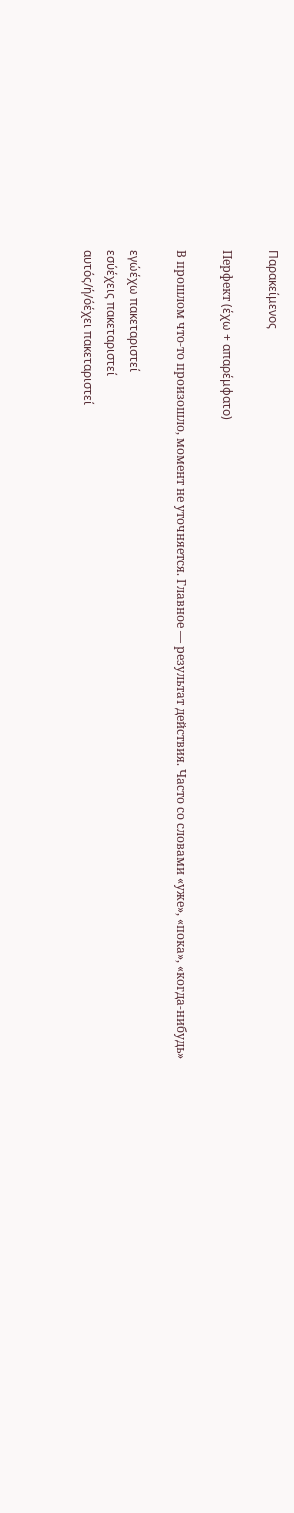Παρακείμενος

Перфект (έχω + απαρέμφατο)

В прошлом что-то произошло, момент не уточняется. Главное — результат действия. Часто со словами «уже», «пока», «когда-нибудь»

εγώέχω πακεταριστεί
εσύέχεις πακεταριστεί
αυτός/ή/όέχει πακεταριστεί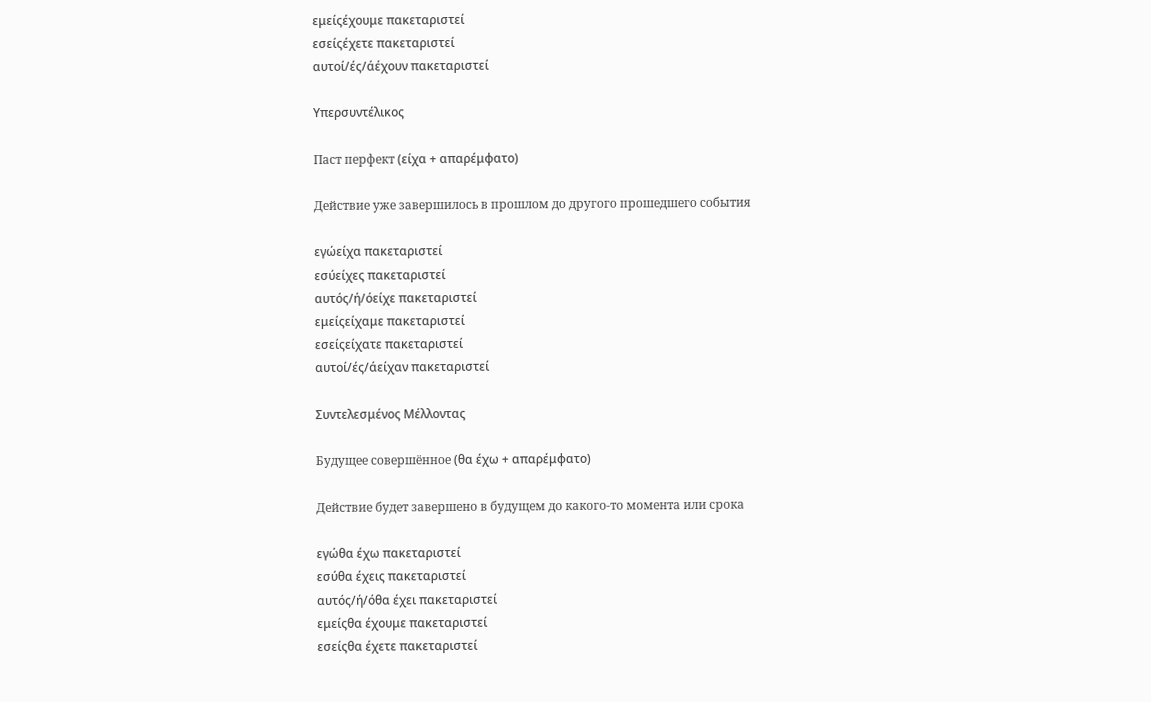εμείςέχουμε πακεταριστεί
εσείςέχετε πακεταριστεί
αυτοί/ές/άέχουν πακεταριστεί

Υπερσυντέλικος

Паст перфект (είχα + απαρέμφατο)

Действие уже завершилось в прошлом до другого прошедшего события

εγώείχα πακεταριστεί
εσύείχες πακεταριστεί
αυτός/ή/όείχε πακεταριστεί
εμείςείχαμε πακεταριστεί
εσείςείχατε πακεταριστεί
αυτοί/ές/άείχαν πακεταριστεί

Συντελεσμένος Μέλλοντας

Будущее совершённое (θα έχω + απαρέμφατο)

Действие будет завершено в будущем до какого-то момента или срока

εγώθα έχω πακεταριστεί
εσύθα έχεις πακεταριστεί
αυτός/ή/όθα έχει πακεταριστεί
εμείςθα έχουμε πακεταριστεί
εσείςθα έχετε πακεταριστεί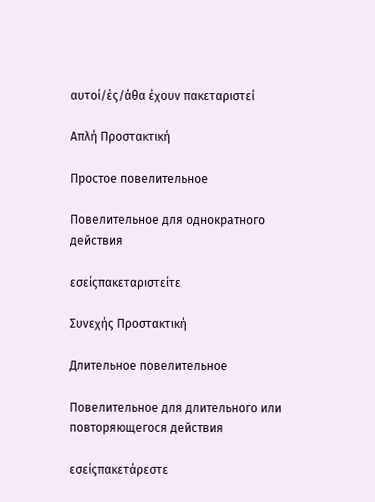αυτοί/ές/άθα έχουν πακεταριστεί

Απλή Προστακτική

Простое повелительное

Повелительное для однократного действия

εσείςπακεταριστείτε

Συνεχής Προστακτική

Длительное повелительное

Повелительное для длительного или повторяющегося действия

εσείςπακετάρεστε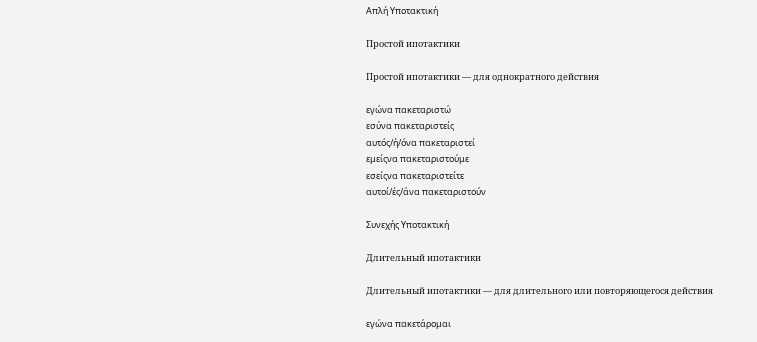Απλή Υποτακτική

Простой ипотактики

Простой ипотактики — для однократного действия

εγώνα πακεταριστώ
εσύνα πακεταριστείς
αυτός/ή/όνα πακεταριστεί
εμείςνα πακεταριστούμε
εσείςνα πακεταριστείτε
αυτοί/ές/άνα πακεταριστούν

Συνεχής Υποτακτική

Длительный ипотактики

Длительный ипотактики — для длительного или повторяющегося действия

εγώνα πακετάρομαι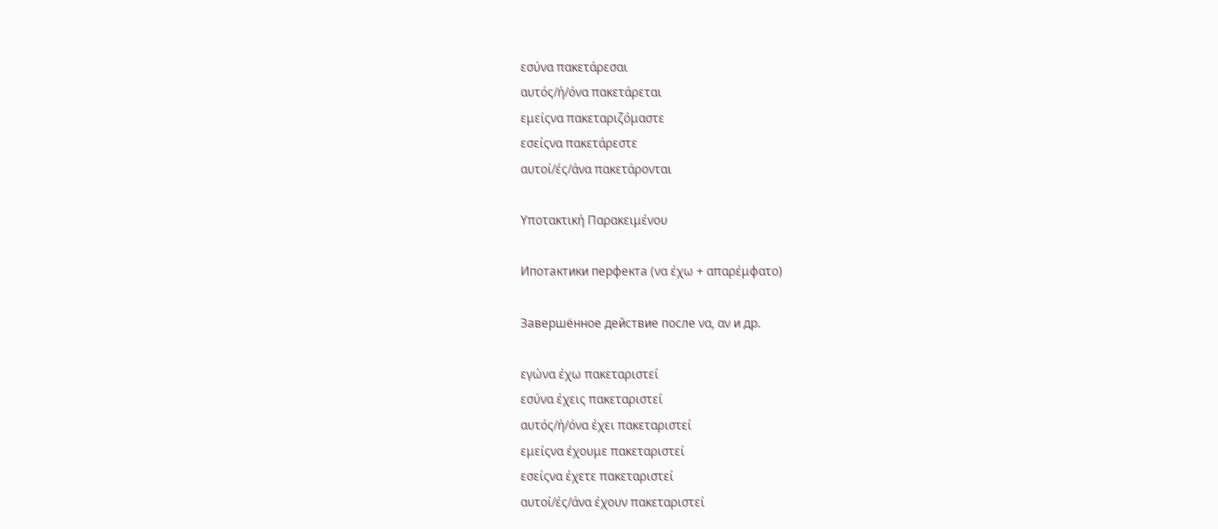εσύνα πακετάρεσαι
αυτός/ή/όνα πακετάρεται
εμείςνα πακεταριζόμαστε
εσείςνα πακετάρεστε
αυτοί/ές/άνα πακετάρονται

Υποτακτική Παρακειμένου

Ипотактики перфекта (να έχω + απαρέμφατο)

Завершённое действие после να, αν и др.

εγώνα έχω πακεταριστεί
εσύνα έχεις πακεταριστεί
αυτός/ή/όνα έχει πακεταριστεί
εμείςνα έχουμε πακεταριστεί
εσείςνα έχετε πακεταριστεί
αυτοί/ές/άνα έχουν πακεταριστεί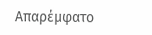Απαρέμφατο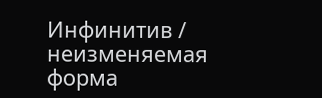Инфинитив / неизменяемая форма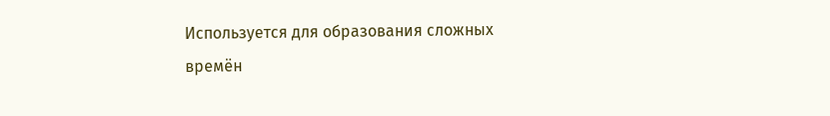Используется для образования сложных времён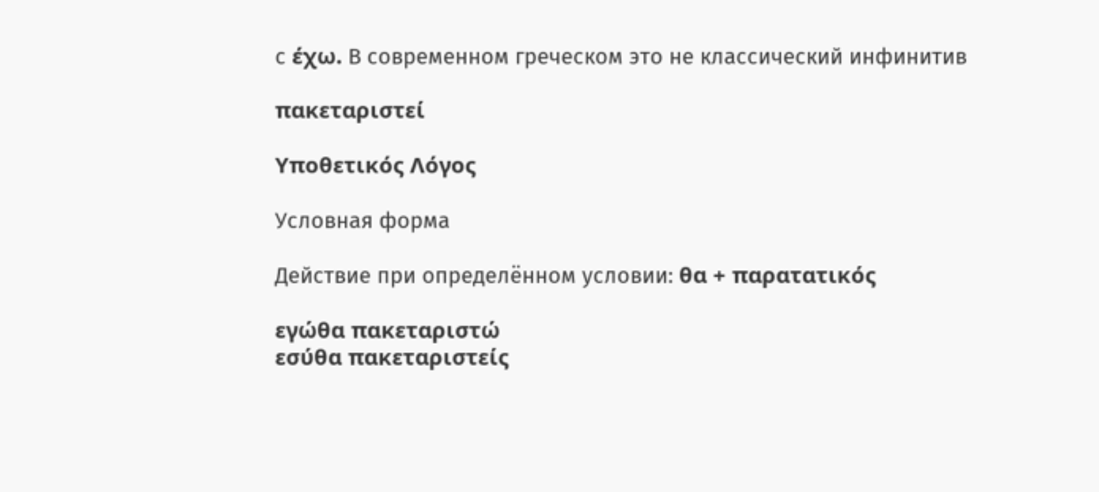с έχω. В современном греческом это не классический инфинитив

πακεταριστεί

Υποθετικός Λόγος

Условная форма

Действие при определённом условии: θα + παρατατικός

εγώθα πακεταριστώ
εσύθα πακεταριστείς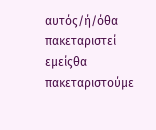αυτός/ή/όθα πακεταριστεί
εμείςθα πακεταριστούμε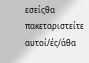εσείςθα πακεταριστείτε
αυτοί/ές/άθα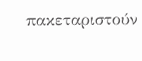πακεταριστούν